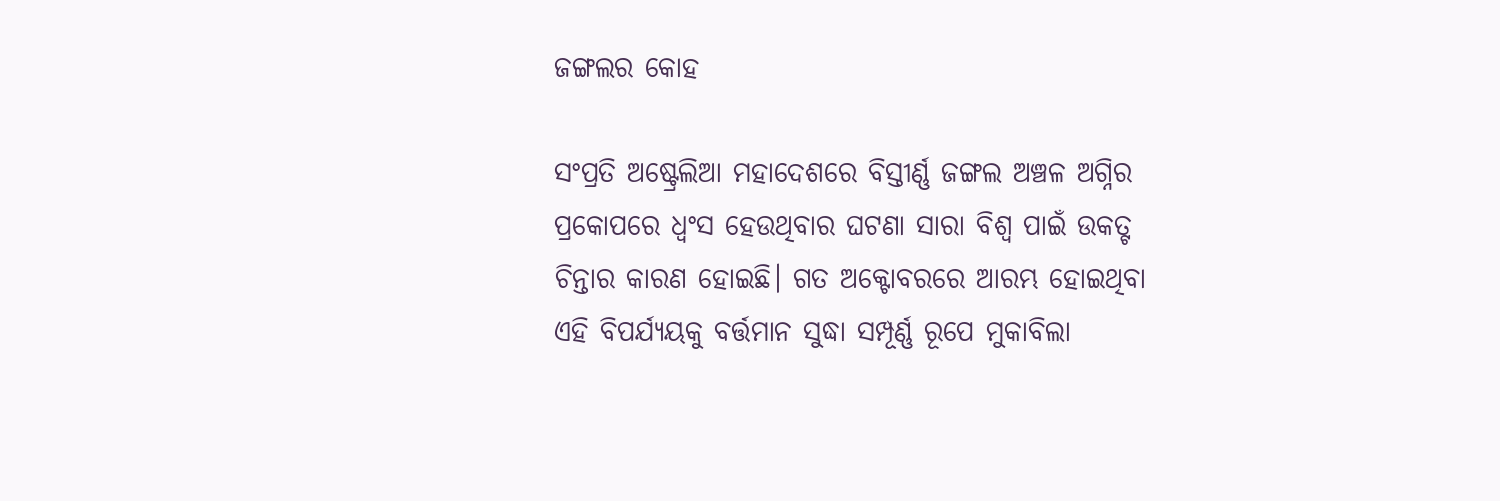ଜଙ୍ଗଲର କୋହ

ସଂପ୍ରତି ଅଷ୍ଟ୍ରେଲିଆ ମହାଦେଶରେ ବିସ୍ତୀର୍ଣ୍ଣ ଜଙ୍ଗଲ ଅଞ୍ଚଳ ଅଗ୍ନିର ପ୍ରକୋପରେ ଧ୍ୱଂସ ହେଉଥିବାର ଘଟଣା ସାରା ବିଶ୍ୱ ପାଇଁ ଉକତ୍ଟ ଚିନ୍ତାର କାରଣ ହୋଇଛି। ଗତ ଅକ୍ଟୋବରରେ ଆରମ୍ଭ ହୋଇଥିବା ଏହି ବିପର୍ଯ୍ୟୟକୁ ବର୍ତ୍ତମାନ ସୁଦ୍ଧା ସମ୍ପୂର୍ଣ୍ଣ ରୂପେ ମୁକାବିଲା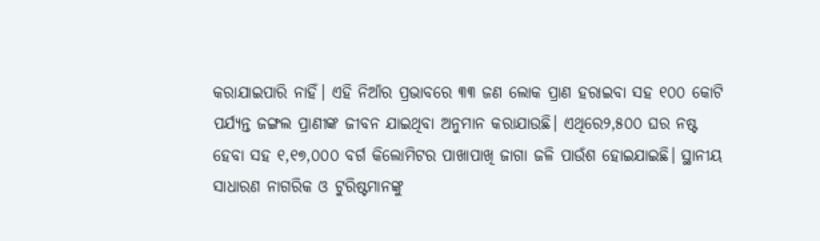କରାଯାଇପାରି ନାହିଁ। ଏହି ନିଆଁର ପ୍ରଭାବରେ ୩୩ ଜଣ ଲୋକ ପ୍ରାଣ ହରାଇବା ସହ ୧୦୦ କୋଟି ପର୍ଯ୍ୟନ୍ତ ଜଙ୍ଗଲ ପ୍ରାଣୀଙ୍କ ଜୀବନ ଯାଇଥିବା ଅନୁମାନ କରାଯାଉଛି। ଏଥିରେ୨,୫୦୦ ଘର ନଷ୍ଟ ହେବା ସହ ୧,୧୭,୦୦୦ ବର୍ଗ କିଲୋମିଟର ପାଖାପାଖି ଜାଗା ଜଳି ପାଉଁଶ ହୋଇଯାଇଛି। ସ୍ଥାନୀୟ ସାଧାରଣ ନାଗରିକ ଓ ଟୁରିଷ୍ଟମାନଙ୍କୁ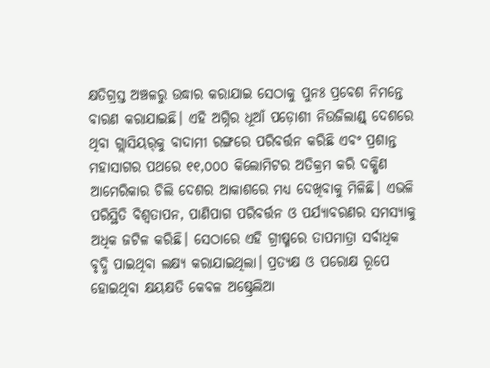କ୍ଷତିଗ୍ରସ୍ତ ଅଞ୍ଚଳରୁ ଉଦ୍ଧାର କରାଯାଇ ସେଠାକୁ ପୁନଃ ପ୍ରବେଶ ନିମନ୍ତେ ବାରଣ କରାଯାଇଛି। ଏହି ଅଗ୍ନିର ଧୂଆଁ ପଡ଼ୋଶୀ ନିଉଜିଲାଣ୍ଡ୍‌ ଦେଶରେ ଥିବା ଗ୍ଲାସିୟର୍‌କୁ ବାଦାମୀ ରଙ୍ଗରେ ପରିବର୍ତ୍ତନ କରିଛି ଏବଂ ପ୍ରଶାନ୍ତ ମହାସାଗର ପଥରେ ୧୧,୦୦୦ କିଲୋମିଟର ଅତିକ୍ରମ କରି ଦକ୍ଷିଣ ଆମେରିକାର ଚିଲି ଦେଶର ଆକାଶରେ ମଧ୍ୟ ଦେଖିବାକୁ ମିଳିଛି। ଏଭଳି ପରିସ୍ଥିତି ବିଶ୍ୱତାପନ, ପାଣିପାଗ ପରିବର୍ତ୍ତନ ଓ ପର୍ଯ୍ୟାବରଣର ସମସ୍ୟାକୁ ଅଧିକ ଜଟିଳ କରିଛି। ସେଠାରେ ଏହି ଗ୍ରୀଷ୍ମରେ ତାପମାତ୍ରା ସର୍ବାଧିକ ବୃଦ୍ଧି ପାଇଥିବା ଲକ୍ଷ୍ୟ କରାଯାଇଥିଲା। ପ୍ରତ୍ୟକ୍ଷ ଓ ପରୋକ୍ଷ ରୂପେ ହୋଇଥିବା କ୍ଷୟକ୍ଷତି କେବଳ ଅଷ୍ଟ୍ରେଲିଆ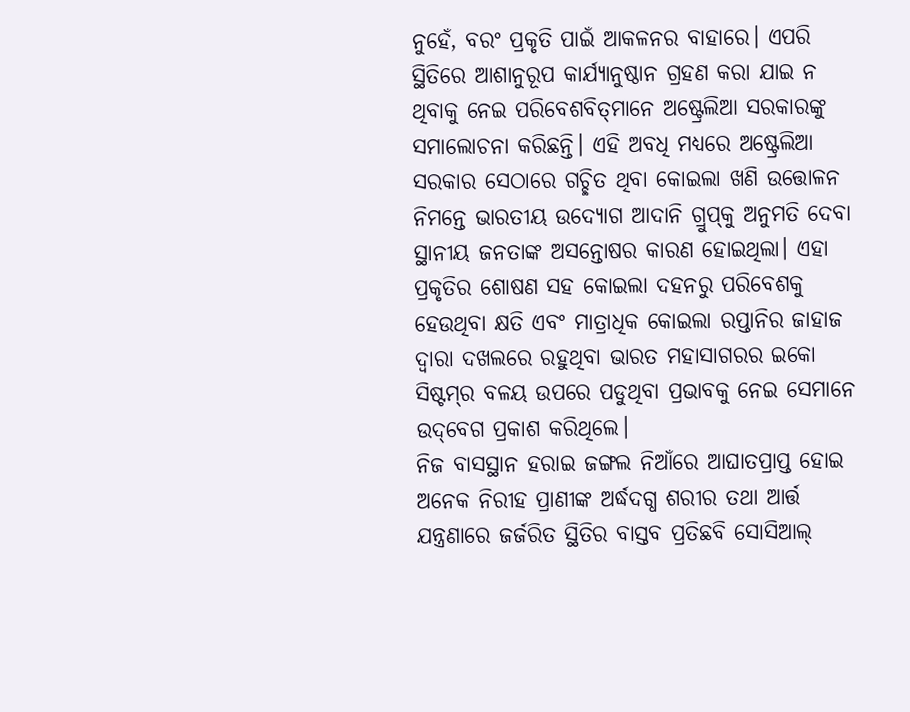ନୁହେଁ, ବରଂ ପ୍ରକୃତି ପାଇଁ ଆକଳନର ବାହାରେ। ଏପରି ସ୍ଥିତିରେ ଆଶାନୁରୂପ କାର୍ଯ୍ୟାନୁଷ୍ଠାନ ଗ୍ରହଣ କରା ଯାଇ ନ ଥିବାକୁ ନେଇ ପରିବେଶବିତ୍‌ମାନେ ଅଷ୍ଟ୍ରେଲିଆ ସରକାରଙ୍କୁ ସମାଲୋଚନା କରିଛନ୍ତି। ଏହି ଅବଧି ମଧ୍ୟରେ ଅଷ୍ଟ୍ରେଲିଆ ସରକାର ସେଠାରେ ଗଚ୍ଛିତ ଥିବା କୋଇଲା ଖଣି ଉତ୍ତୋଳନ ନିମନ୍ତେ ଭାରତୀୟ ଉଦ୍ୟୋଗ ଆଦାନି ଗ୍ରୁପ୍‌କୁ ଅନୁମତି ଦେବା ସ୍ଥାନୀୟ ଜନତାଙ୍କ ଅସନ୍ତୋଷର କାରଣ ହୋଇଥିଲା। ଏହା ପ୍ରକୃତିର ଶୋଷଣ ସହ କୋଇଲା ଦହନରୁ ପରିବେଶକୁ ହେଉଥିବା କ୍ଷତି ଏବଂ ମାତ୍ରାଧିକ କୋଇଲା ରପ୍ତାନିର ଜାହାଜ ଦ୍ୱାରା ଦଖଲରେ ରହୁଥିବା ଭାରତ ମହାସାଗରର ଇକୋ ସିଷ୍ଟମ୍‌ର ବଳୟ ଉପରେ ପଡୁଥିବା ପ୍ରଭାବକୁ ନେଇ ସେମାନେ ଉଦ୍‌ବେଗ ପ୍ରକାଶ କରିଥିଲେ।
ନିଜ ବାସସ୍ଥାନ ହରାଇ ଜଙ୍ଗଲ ନିଆଁରେ ଆଘାତପ୍ରାପ୍ତ ହୋଇ ଅନେକ ନିରୀହ ପ୍ରାଣୀଙ୍କ ଅର୍ଦ୍ଧଦଗ୍ଧ ଶରୀର ତଥା ଆର୍ତ୍ତ ଯନ୍ତ୍ରଣାରେ ଜର୍ଜରିତ ସ୍ଥିତିର ବାସ୍ତବ ପ୍ରତିଛବି ସୋସିଆଲ୍‌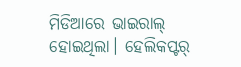ମିଡିଆରେ ଭାଇରାଲ୍‌ ହୋଇଥିଲା। ହେଲିକପ୍ଟର୍‌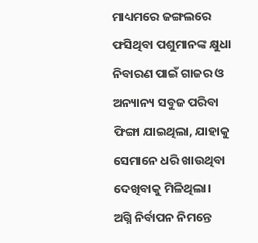ମାଧ୍ୟମରେ ଜଙ୍ଗଲରେ ଫସିଥିବା ପଶୁମାନଙ୍କ କ୍ଷୁଧା ନିବାରଣ ପାଇଁ ଗାଜର ଓ ଅନ୍ୟାନ୍ୟ ସବୁଜ ପରିବା ଫିଙ୍ଗା ଯାଇଥିଲା, ଯାହାକୁ ସେମାନେ ଧରି ଖାଉଥିବା ଦେଖିବାକୁ ମିଳିଥିଲା।
ଅଗ୍ନି ନିର୍ବାପନ ନିମନ୍ତେ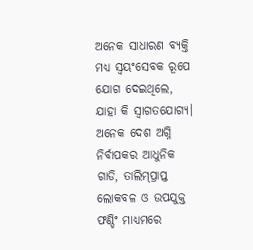ଅନେକ ସାଧାରଣ ବ୍ୟକ୍ତି ମଧ୍ୟ ସ୍ବୟଂସେବକ ରୂପେ ଯୋଗ ଦେଇଥିଲେ, ଯାହା କି ସ୍ବାଗତଯୋଗ୍ୟ। ଅନେକ ଦେଶ ଅଗ୍ନି ନିର୍ବାପକର ଆଧୁନିକ ଗାଡି, ତାଲିମ୍‌ପ୍ରାପ୍ତ ଲୋକବଳ ଓ ଉପଯୁକ୍ତ ଫଣ୍ଡିଂ ମାଧ୍ୟମରେ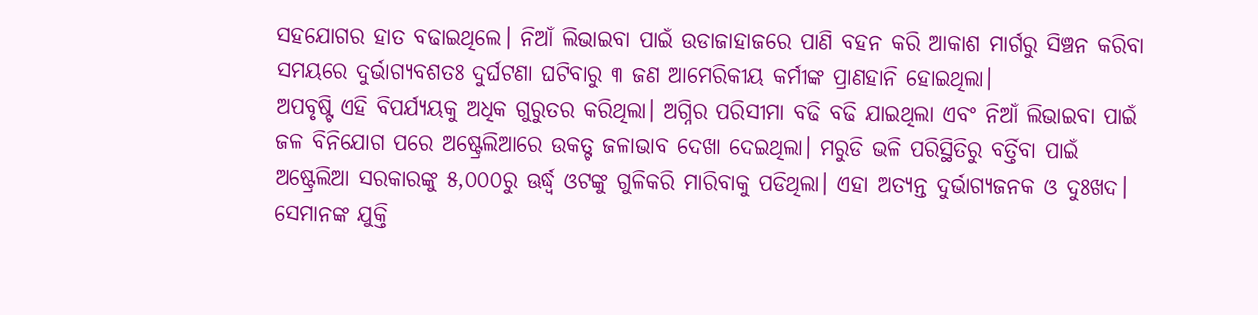ସହଯୋଗର ହାତ ବଢାଇଥିଲେ। ନିଆଁ ଲିଭାଇବା ପାଇଁ ଉଡାଜାହାଜରେ ପାଣି ବହନ କରି ଆକାଶ ମାର୍ଗରୁ ସିଞ୍ଚନ କରିବା ସମୟରେ ଦୁର୍ଭାଗ୍ୟବଶତଃ ଦୁର୍ଘଟଣା ଘଟିବାରୁ ୩ ଜଣ ଆମେରିକୀୟ କର୍ମୀଙ୍କ ପ୍ରାଣହାନି ହୋଇଥିଲା।
ଅପବୃଷ୍ଟି ଏହି ବିପର୍ଯ୍ୟୟକୁ ଅଧିକ ଗୁରୁତର କରିଥିଲା। ଅଗ୍ନିର ପରିସୀମା ବଢି ବଢି ଯାଇଥିଲା ଏବଂ ନିଆଁ ଲିଭାଇବା ପାଇଁ ଜଳ ବିନିଯୋଗ ପରେ ଅଷ୍ଟ୍ରେଲିଆରେ ଉକତ୍ଟ ଜଳାଭାବ ଦେଖା ଦେଇଥିଲା। ମରୁଡି ଭଳି ପରିସ୍ଥିତିରୁ ବର୍ତ୍ତିବା ପାଇଁ ଅଷ୍ଟ୍ରେଲିଆ ସରକାରଙ୍କୁ ୫,୦୦୦ରୁ ଊର୍ଦ୍ଧ୍ୱ ଓଟଙ୍କୁ ଗୁଳିକରି ମାରିବାକୁ ପଡିଥିଲା। ଏହା ଅତ୍ୟନ୍ତ ଦୁର୍ଭାଗ୍ୟଜନକ ଓ ଦୁଃଖଦ। ସେମାନଙ୍କ ଯୁକ୍ତି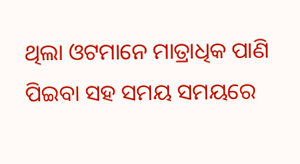ଥିଲା ଓଟମାନେ ମାତ୍ରାଧିକ ପାଣି ପିଇବା ସହ ସମୟ ସମୟରେ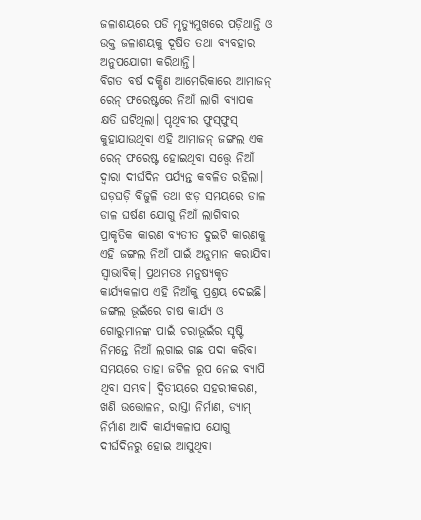ଜଳାଶୟରେ ପଡି ମୃତ୍ୟୁମୁଖରେ ପଡ଼ିଥାନ୍ତି ଓ ଉକ୍ତ ଜଳାଶୟକୁ ଦୂଷିତ ତଥା ବ୍ୟବହାର ଅନୁପଯୋଗୀ କରିଥାନ୍ତି।
ବିଗତ ବର୍ଷ ଦକ୍ଷିଣ ଆମେରିକାରେ ଆମାଜନ୍‌ ରେନ୍‌ ଫରେଷ୍ଟରେ ନିଆଁ ଲାଗି ବ୍ୟାପକ କ୍ଷତି ଘଟିଥିଲା। ପୃଥିବୀର ଫୁସ୍‌ଫୁସ୍‌ କୁହାଯାଉଥିବା ଏହି ଆମାଜନ୍‌ ଜଙ୍ଗଲ ଏକ ରେନ୍‌ ଫରେଷ୍ଟ ହୋଇଥିବା ସତ୍ତ୍ବେ ନିଆଁ ଦ୍ୱାରା ଦୀର୍ଘଦିନ ପର୍ଯ୍ୟନ୍ତ କବଳିତ ରହିଲା। ଘଡ଼ଘଡ଼ି ବିଜୁଳି ତଥା ଝଡ଼ ସମୟରେ ଡାଳ ଡାଳ ଘର୍ଷଣ ଯୋଗୁ ନିଆଁ ଲାଗିବାର ପ୍ରାକୃତିକ କାରଣ ବ୍ୟତୀତ ଦୁଇଟି କାରଣକୁ ଏହି ଜଙ୍ଗଲ ନିଆଁ ପାଇଁ ଅନୁମାନ କରାଯିବା ସ୍ବାଭାବିକ୍‌। ପ୍ରଥମତଃ ମନୁଷ୍ୟକୃତ କାର୍ଯ୍ୟକଳାପ ଏହି ନିଆଁକୁ ପ୍ରଶ୍ରୟ ଦେଇଛି। ଜଙ୍ଗଲ ଭୂଇଁରେ ଚାଷ କାର୍ଯ୍ୟ ଓ ଗୋରୁମାନଙ୍କ ପାଇଁ ଚରାଭୂଇଁର ସୃଷ୍ଟି ନିମନ୍ତେ ନିଆଁ ଲଗାଇ ଗଛ ପଦା କରିବା ସମୟରେ ତାହା ଜଟିଳ ରୂପ ନେଇ ବ୍ୟାପି ଥିବା ସମ୍ଭବ। ଦ୍ୱିତୀୟରେ ସହରୀକରଣ, ଖଣି ଉତ୍ତୋଳନ, ରାସ୍ତା ନିର୍ମାଣ, ଡ୍ୟାମ୍‌ ନିର୍ମାଣ ଆଦି କାର୍ଯ୍ୟକଳାପ ଯୋଗୁ ଦୀର୍ଘଦିନରୁ ହୋଇ ଆସୁଥିବା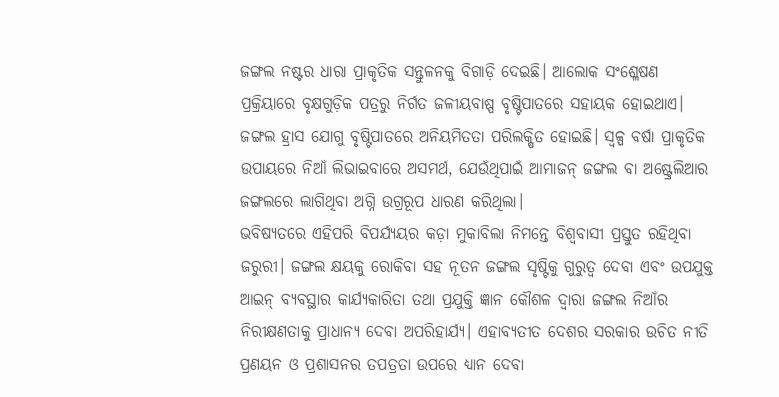ଜଙ୍ଗଲ ନଷ୍ଟର ଧାରା ପ୍ରାକୃତିକ ସନ୍ତୁଳନକୁ ବିଗାଡ଼ି ଦେଇଛି। ଆଲୋକ ସଂଶ୍ଳେଷଣ ପ୍ରକ୍ରିୟାରେ ବୃକ୍ଷଗୁଡ଼ିକ ପତ୍ରରୁ ନିର୍ଗତ ଜଳୀୟବାଷ୍ପ ବୃଷ୍ଟିପାତରେ ସହାୟକ ହୋଇଥାଏ। ଜଙ୍ଗଲ ହ୍ରାସ ଯୋଗୁ ବୃଷ୍ଟିପାତରେ ଅନିୟମିତତା ପରିଲକ୍ଷିତ ହୋଇଛି। ସ୍ବଳ୍ପ ବର୍ଷା ପ୍ରାକୃତିକ ଉପାୟରେ ନିଆଁ ଲିଭାଇବାରେ ଅସମର୍ଥ, ଯେଉଁଥିପାଇଁ ଆମାଜନ୍‌ ଜଙ୍ଗଲ ବା ଅଷ୍ଟ୍ରେଲିଆର ଜଙ୍ଗଲରେ ଲାଗିଥିବା ଅଗ୍ନି ଉଗ୍ରରୂପ ଧାରଣ କରିଥିଲା।
ଭବିଷ୍ୟତରେ ଏହିପରି ବିପର୍ଯ୍ୟୟର କଡ଼ା ମୁକାବିଲା ନିମନ୍ତେ ବିଶ୍ୱବାସୀ ପ୍ରସ୍ତୁତ ରହିଥିବା ଜରୁରୀ। ଜଙ୍ଗଲ କ୍ଷୟକୁ ରୋକିବା ସହ ନୂତନ ଜଙ୍ଗଲ ସୃଷ୍ଟିକୁ ଗୁରୁତ୍ୱ ଦେବା ଏବଂ ଉପଯୁକ୍ତ ଆଇନ୍‌ ବ୍ୟବସ୍ଥାର କାର୍ଯ୍ୟକାରିତା ତଥା ପ୍ରଯୁକ୍ତି ଜ୍ଞାନ କୌଶଳ ଦ୍ୱାରା ଜଙ୍ଗଲ ନିଆଁର ନିରୀକ୍ଷଣତାକୁ ପ୍ରାଧାନ୍ୟ ଦେବା ଅପରିହାର୍ଯ୍ୟ। ଏହାବ୍ୟତୀତ ଦେଶର ସରକାର ଉଚିତ ନୀତି ପ୍ରଣୟନ ଓ ପ୍ରଶାସନର ତପତ୍ରତା ଉପରେ ଧ୍ୟାନ ଦେବା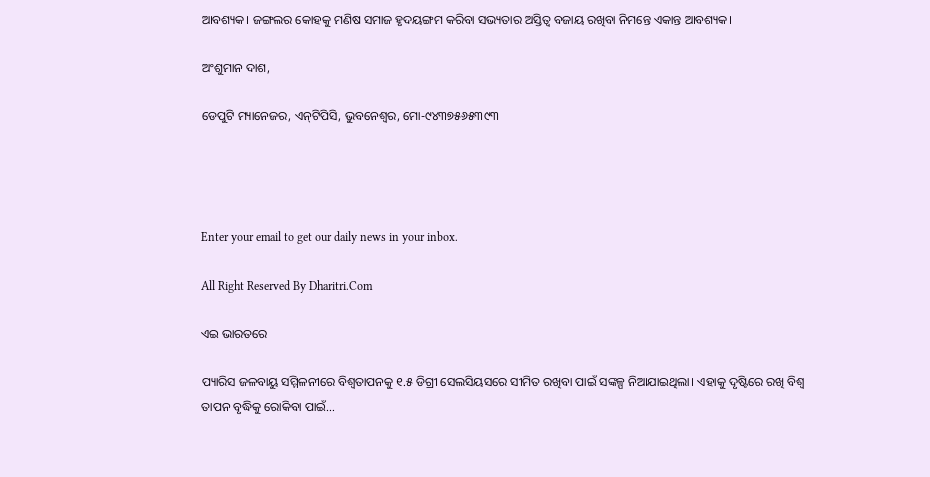ଆବଶ୍ୟକ। ଜଙ୍ଗଲର କୋହକୁ ମଣିଷ ସମାଜ ହୃଦୟଙ୍ଗମ କରିବା ସଭ୍ୟତାର ଅସ୍ତିତ୍ୱ ବଜାୟ ରଖିବା ନିମନ୍ତେ ଏକାନ୍ତ ଆବଶ୍ୟକ।

ଅଂଶୁମାନ ଦାଶ,

ଡେପୁଟି ମ୍ୟାନେଜର, ଏନ୍‌ଟିପିସି, ଭୁବନେଶ୍ୱର, ମୋ-୯୪୩୭୫୬୫୩୯୩




Enter your email to get our daily news in your inbox.

All Right Reserved By Dharitri.Com

ଏଇ ଭାରତରେ

ପ୍ୟାରିସ ଜଳବାୟୁ ସମ୍ମିଳନୀରେ ବିଶ୍ୱତାପନକୁ ୧.୫ ଡିଗ୍ରୀ ସେଲସିୟସରେ ସୀମିତ ରଖିବା ପାଇଁ ସଙ୍କଳ୍ପ ନିଆଯାଇଥିଲା। ଏହାକୁ ଦୃଷ୍ଟିରେ ରଖି ବିଶ୍ୱ ତାପନ ବୃଦ୍ଧିକୁ ରୋକିବା ପାଇଁ…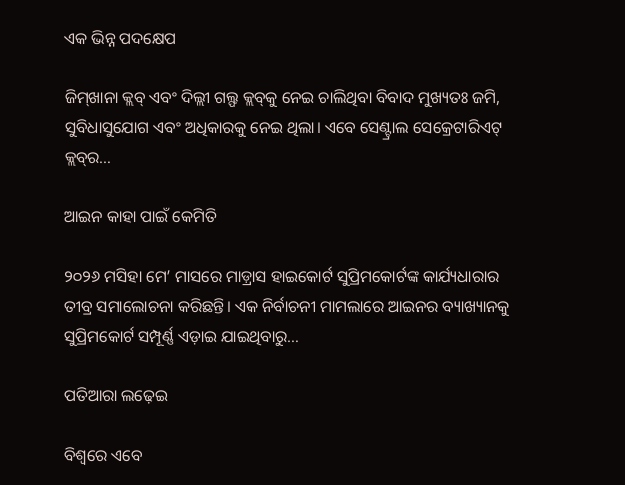ଏକ ଭିନ୍ନ ପଦକ୍ଷେପ

ଜିମ୍‌ଖାନା କ୍ଲବ୍‌ ଏବଂ ଦିଲ୍ଲୀ ଗଲ୍ଫ କ୍ଲବ୍‌କୁ ନେଇ ଚାଲିଥିବା ବିବାଦ ମୁଖ୍ୟତଃ ଜମି, ସୁବିଧାସୁଯୋଗ ଏବଂ ଅଧିକାରକୁ ନେଇ ଥିଲା। ଏବେ ସେଣ୍ଟ୍ରାଲ ସେକ୍ରେଟାରିଏଟ୍‌ କ୍ଲବ୍‌ର…

ଆଇନ କାହା ପାଇଁ କେମିତି

୨୦୨୬ ମସିହା ମେ’ ମାସରେ ମାଡ଼୍ରାସ ହାଇକୋର୍ଟ ସୁପ୍ରିମକୋର୍ଟଙ୍କ କାର୍ଯ୍ୟଧାରାର ତୀବ୍ର ସମାଲୋଚନା କରିଛନ୍ତି। ଏକ ନିର୍ବାଚନୀ ମାମଲାରେ ଆଇନର ବ୍ୟାଖ୍ୟାନକୁ ସୁପ୍ରିମକୋର୍ଟ ସମ୍ପୂର୍ଣ୍ଣ ଏଡ଼ାଇ ଯାଇଥିବାରୁ…

ପତିଆରା ଲଢ଼େଇ

ବିଶ୍ବରେ ଏବେ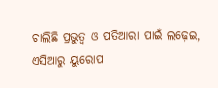ଚାଲିଛି ପ୍ରଭୁତ୍ୱ ଓ ପତିଆରା ପାଇଁ ଲଢ଼େଇ, ଏସିଆରୁ ୟୁରୋପ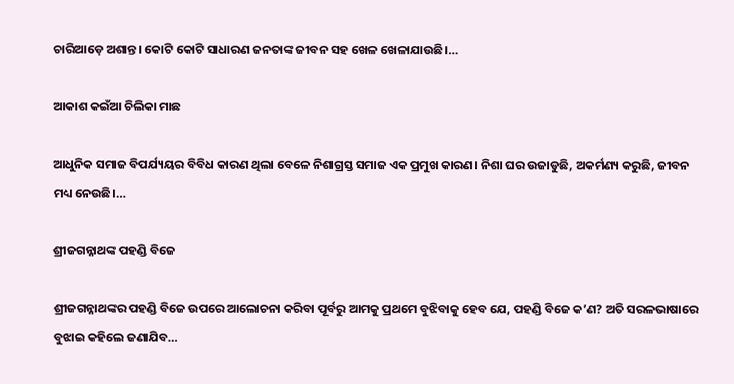ଚାରିଆଡ଼େ ଅଶାନ୍ତ। କୋଟି କୋଟି ସାଧାରଣ ଜନତାଙ୍କ ଜୀବନ ସହ ଖେଳ ଖେଳାଯାଉଛି।…

ଆକାଶ କଇଁଆ ଚିଲିକା ମାଛ

ଆଧୁନିକ ସମାଜ ବିପର୍ଯ୍ୟୟର ବିବିଧ କାରଣ ଥିଲା ବେଳେ ନିଶାଗ୍ରସ୍ତ ସମାଜ ଏକ ପ୍ରମୁଖ କାରଣ। ନିଶା ଘର ଉଜାଡୁଛି, ଅକର୍ମଣ୍ୟ କରୁଛି, ଜୀବନ ମଧ୍ୟ ନେଉଛି।…

ଶ୍ରୀଜଗନ୍ନାଥଙ୍କ ପହଣ୍ଡି ବିଜେ

ଶ୍ରୀଜଗନ୍ନାଥଙ୍କର ପହଣ୍ଡି ବିଜେ ଉପରେ ଆଲୋଚନା କରିବା ପୂର୍ବରୁ ଆମକୁ ପ୍ରଥମେ ବୁଝିବାକୁ ହେବ ଯେ, ପହଣ୍ଡି ବିଜେ କ’ଣ? ଅତି ସରଳଭାଷାରେ ବୁଝାଇ କହିଲେ ଜଣାଯିବ…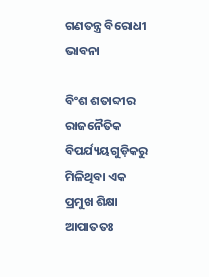ଗଣତନ୍ତ୍ର ବିରୋଧୀ ଭାବନା

ବିଂଶ ଶତାବ୍ଦୀର ରାଜନୈତିକ ବିପର୍ଯ୍ୟୟଗୁଡ଼ିକରୁ ମିଳିଥିବା ଏକ ପ୍ରମୁଖ ଶିକ୍ଷା ଆପାତତଃ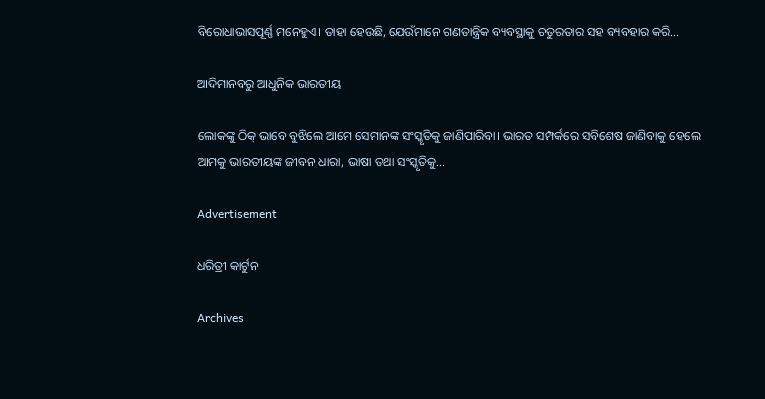ବିରୋଧାଭାସପୂର୍ଣ୍ଣ ମନେହୁଏ। ତାହା ହେଉଛି, ଯେଉଁମାନେ ଗଣତାନ୍ତ୍ରିକ ବ୍ୟବସ୍ଥାକୁ ଚତୁରତାର ସହ ବ୍ୟବହାର କରି…

ଆଦିମାନବରୁ ଆଧୁନିକ ଭାରତୀୟ

ଲୋକଙ୍କୁ ଠିକ୍‌ ଭାବେ ବୁଝିଲେ ଆମେ ସେମାନଙ୍କ ସଂସ୍କୃତିକୁ ଜାଣିପାରିବା। ଭାରତ ସମ୍ପର୍କରେ ସବିଶେଷ ଜାଣିବାକୁ ହେଲେ ଆମକୁ ଭାରତୀୟଙ୍କ ଜୀବନ ଧାରା, ଭାଷା ତଥା ସଂସ୍କୃତିକୁ…

Advertisement

ଧରିତ୍ରୀ କାର୍ଟୁନ

Archives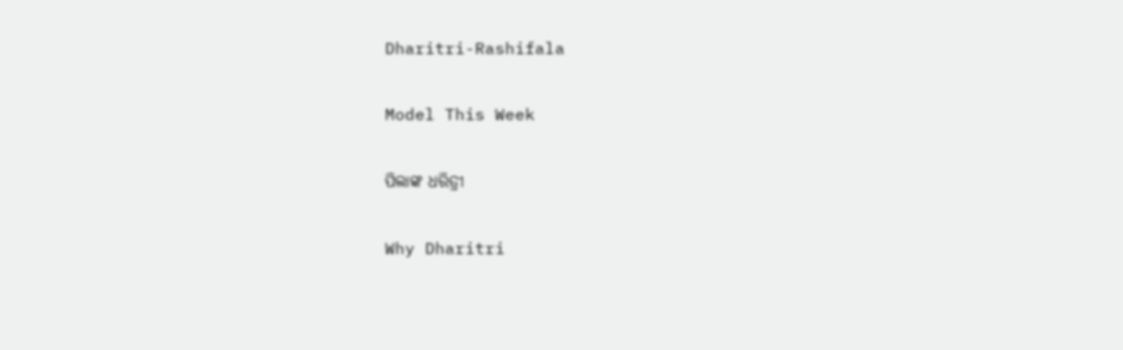Dharitri-Rashifala

Model This Week

ପିଲାଙ୍କ ଧରିତ୍ରୀ

Why Dharitri